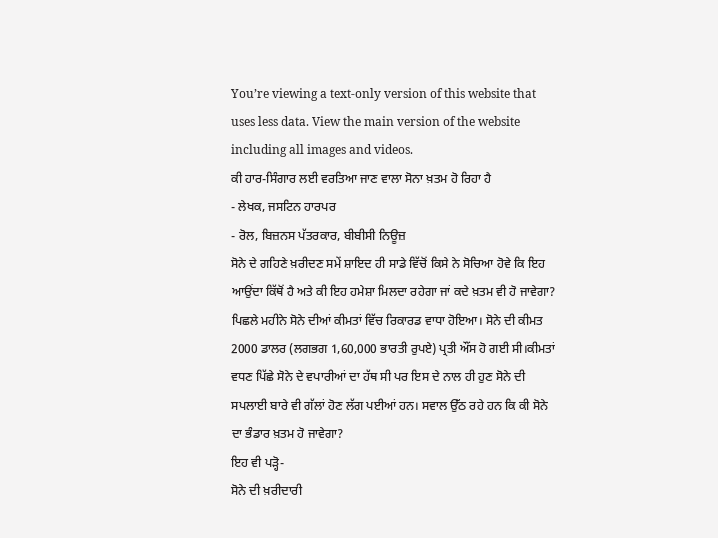You’re viewing a text-only version of this website that uses less data. View the main version of the website including all images and videos.
ਕੀ ਹਾਰ-ਸਿੰਗਾਰ ਲਈ ਵਰਤਿਆ ਜਾਣ ਵਾਲਾ ਸੋਨਾ ਖ਼ਤਮ ਹੋ ਰਿਹਾ ਹੈ
- ਲੇਖਕ, ਜਸਟਿਨ ਹਾਰਪਰ
- ਰੋਲ, ਬਿਜ਼ਨਸ ਪੱਤਰਕਾਰ, ਬੀਬੀਸੀ ਨਿਊਜ਼
ਸੋਨੇ ਦੇ ਗਹਿਣੇ ਖ਼ਰੀਦਣ ਸਮੇਂ ਸ਼ਾਇਦ ਹੀ ਸਾਡੇ ਵਿੱਚੋਂ ਕਿਸੇ ਨੇ ਸੋਚਿਆ ਹੋਵੇ ਕਿ ਇਹ ਆਉਂਦਾ ਕਿੱਥੋਂ ਹੈ ਅਤੇ ਕੀ ਇਹ ਹਮੇਸ਼ਾ ਮਿਲਦਾ ਰਹੇਗਾ ਜਾਂ ਕਦੇ ਖ਼ਤਮ ਵੀ ਹੋ ਜਾਵੇਗਾ?
ਪਿਛਲੇ ਮਹੀਨੇ ਸੋਨੇ ਦੀਆਂ ਕੀਮਤਾਂ ਵਿੱਚ ਰਿਕਾਰਡ ਵਾਧਾ ਹੋਇਆ। ਸੋਨੇ ਦੀ ਕੀਮਤ 2000 ਡਾਲਰ (ਲਗਭਗ 1,60,000 ਭਾਰਤੀ ਰੁਪਏ) ਪ੍ਰਤੀ ਔਂਸ ਹੋ ਗਈ ਸੀ।ਕੀਮਤਾਂ ਵਧਣ ਪਿੱਛੇ ਸੋਨੇ ਦੇ ਵਪਾਰੀਆਂ ਦਾ ਹੱਥ ਸੀ ਪਰ ਇਸ ਦੇ ਨਾਲ ਹੀ ਹੁਣ ਸੋਨੇ ਦੀ ਸਪਲਾਈ ਬਾਰੇ ਵੀ ਗੱਲਾਂ ਹੋਣ ਲੱਗ ਪਈਆਂ ਹਨ। ਸਵਾਲ ਉੱਠ ਰਹੇ ਹਨ ਕਿ ਕੀ ਸੋਨੇ ਦਾ ਭੰਡਾਰ ਖ਼ਤਮ ਹੋ ਜਾਵੇਗਾ?
ਇਹ ਵੀ ਪੜ੍ਹੋ-
ਸੋਨੇ ਦੀ ਖ਼ਰੀਦਾਰੀ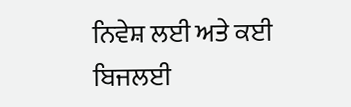ਨਿਵੇਸ਼ ਲਈ ਅਤੇ ਕਈ ਬਿਜਲਈ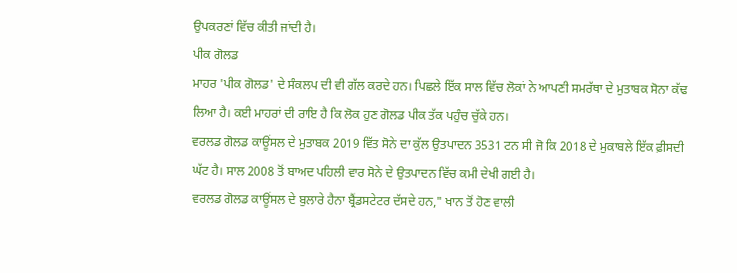ਉਪਕਰਣਾਂ ਵਿੱਚ ਕੀਤੀ ਜਾਂਦੀ ਹੈ।
ਪੀਕ ਗੋਲਡ
ਮਾਹਰ 'ਪੀਕ ਗੋਲਡ' ਦੇ ਸੰਕਲਪ ਦੀ ਵੀ ਗੱਲ ਕਰਦੇ ਹਨ। ਪਿਛਲੇ ਇੱਕ ਸਾਲ ਵਿੱਚ ਲੋਕਾਂ ਨੇ ਆਪਣੀ ਸਮਰੱਥਾ ਦੇ ਮੁਤਾਬਕ ਸੋਨਾ ਕੱਢ ਲਿਆ ਹੈ। ਕਈ ਮਾਹਰਾਂ ਦੀ ਰਾਇ ਹੈ ਕਿ ਲੋਕ ਹੁਣ ਗੋਲਡ ਪੀਕ ਤੱਕ ਪਹੁੰਚ ਚੁੱਕੇ ਹਨ।
ਵਰਲਡ ਗੋਲਡ ਕਾਊਂਸਲ ਦੇ ਮੁਤਾਬਕ 2019 ਵਿੱਤ ਸੋਨੇ ਦਾ ਕੁੱਲ ਉਤਪਾਦਨ 3531 ਟਨ ਸੀ ਜੋ ਕਿ 2018 ਦੇ ਮੁਕਾਬਲੇ ਇੱਕ ਫ਼ੀਸਦੀ ਘੱਟ ਹੈ। ਸਾਲ 2008 ਤੋਂ ਬਾਅਦ ਪਹਿਲੀ ਵਾਰ ਸੋਨੇ ਦੇ ਉਤਪਾਦਨ ਵਿੱਚ ਕਮੀ ਦੇਖੀ ਗਈ ਹੈ।
ਵਰਲਡ ਗੋਲਡ ਕਾਊਂਸਲ ਦੇ ਬੁਲਾਰੇ ਹੈਨਾ ਬ੍ਰੈਂਡਸਟੇਟਰ ਦੱਸਦੇ ਹਨ," ਖਾਨ ਤੋਂ ਹੋਣ ਵਾਲੀ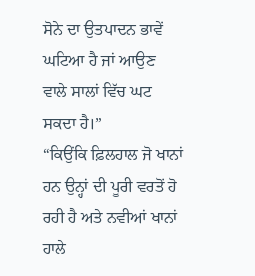ਸੋਨੇ ਦਾ ਉਤਪਾਦਨ ਭਾਵੇਂ ਘਟਿਆ ਹੈ ਜਾਂ ਆਉਣ ਵਾਲੇ ਸਾਲਾਂ ਵਿੱਚ ਘਟ ਸਕਦਾ ਹੈ।”
“ਕਿਉਂਕਿ ਫ਼ਿਲਹਾਲ ਜੋ ਖਾਨਾਂ ਹਨ ਉਨ੍ਹਾਂ ਦੀ ਪੂਰੀ ਵਰਤੋਂ ਹੋ ਰਹੀ ਹੈ ਅਤੇ ਨਵੀਆਂ ਖਾਨਾਂ ਹਾਲੇ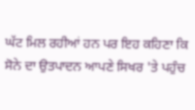ਘੱਟ ਮਿਲ ਰਹੀਆਂ ਹਨ ਪਰ ਇਹ ਕਹਿਣਾ ਕਿ ਸੋਨੇ ਦਾ ਉਤਪਾਦਨ ਆਪਣੇ ਸਿਖਰ 'ਤੇ ਪਹੁੰਚ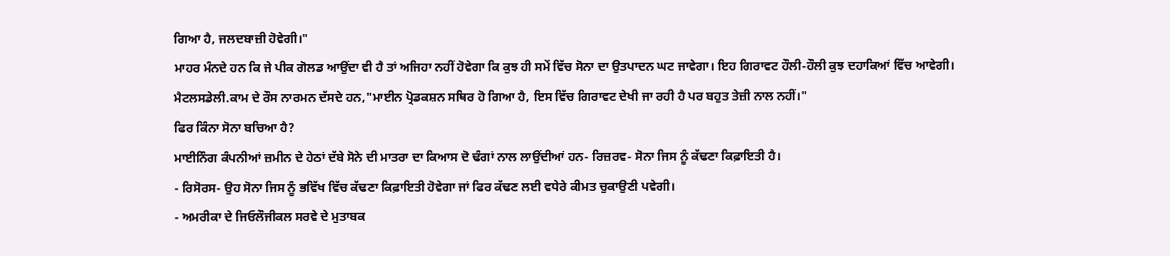ਗਿਆ ਹੈ, ਜਲਦਬਾਜ਼ੀ ਹੋਵੇਗੀ।"
ਮਾਹਰ ਮੰਨਦੇ ਹਨ ਕਿ ਜੇ ਪੀਕ ਗੋਲਡ ਆਉਂਦਾ ਵੀ ਹੈ ਤਾਂ ਅਜਿਹਾ ਨਹੀਂ ਹੋਵੇਗਾ ਕਿ ਕੁਝ ਹੀ ਸਮੇਂ ਵਿੱਚ ਸੋਨਾ ਦਾ ਉਤਪਾਦਨ ਘਟ ਜਾਵੇਗਾ। ਇਹ ਗਿਰਾਵਟ ਹੌਲੀ-ਹੌਲੀ ਕੁਝ ਦਹਾਕਿਆਂ ਵਿੱਚ ਆਵੇਗੀ।
ਮੈਟਲਸਡੇਲੀ.ਕਾਮ ਦੇ ਰੌਸ ਨਾਰਮਨ ਦੱਸਦੇ ਹਨ,"ਮਾਈਨ ਪ੍ਰੋਡਕਸ਼ਨ ਸਥਿਰ ਹੋ ਗਿਆ ਹੈ, ਇਸ ਵਿੱਚ ਗਿਰਾਵਟ ਦੇਖੀ ਜਾ ਰਹੀ ਹੈ ਪਰ ਬਹੁਤ ਤੇਜ਼ੀ ਨਾਲ ਨਹੀਂ।"
ਫਿਰ ਕਿੰਨਾ ਸੋਨਾ ਬਚਿਆ ਹੈ?
ਮਾਈਨਿੰਗ ਕੰਪਨੀਆਂ ਜ਼ਮੀਨ ਦੇ ਹੇਠਾਂ ਦੱਬੇ ਸੋਨੇ ਦੀ ਮਾਤਰਾ ਦਾ ਕਿਆਸ ਦੋ ਢੰਗਾਂ ਨਾਲ ਲਾਉਂਦੀਆਂ ਹਨ- ਰਿਜ਼ਰਵ- ਸੋਨਾ ਜਿਸ ਨੂੰ ਕੱਢਣਾ ਕਿਫ਼ਾਇਤੀ ਹੈ।
- ਰਿਸੋਰਸ- ਉਹ ਸੋਨਾ ਜਿਸ ਨੂੰ ਭਵਿੱਖ ਵਿੱਚ ਕੱਢਣਾ ਕਿਫ਼ਾਇਤੀ ਹੋਵੇਗਾ ਜਾਂ ਫਿਰ ਕੱਢਣ ਲਈ ਵਧੇਰੇ ਕੀਮਤ ਚੁਕਾਉਣੀ ਪਵੇਗੀ।
- ਅਮਰੀਕਾ ਦੇ ਜਿਓਲੌਜੀਕਲ ਸਰਵੇ ਦੇ ਮੁਤਾਬਕ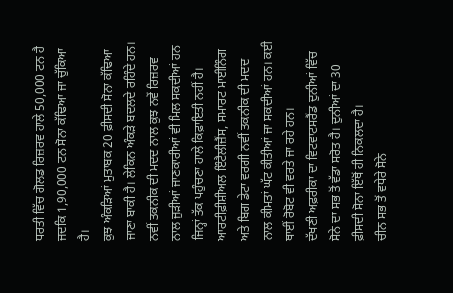ਧਰਤੀ ਵਿੱਚ ਗੋਲਡ ਰਿਜ਼ਰਵ ਹਾਲੇ 50,000 ਟਨ ਹੈ ਜਦਕਿ 1,90,000 ਟਨ ਸੋਨਾ ਕੱਢਿਆ ਜਾ ਚੁੱਕਿਆ ਹੈ।
ਕੁਝ ਅੰਕੜਿਆਂ ਮੁਤਾਬਕ 20 ਫ਼ੀਸਦੀ ਸੋਨਾ ਕੱਢਿਆ ਜਾਣਾ ਬਾਕੀ ਹੈ। ਲੇਕਿਨ ਅੰਕੜੇ ਬਦਲਦੇ ਰਹਿੰਦੇ ਹਨ। ਨਵੀਂ ਤਕਨੀਕ ਦੀ ਮਦਦ ਨਾਲ ਕੁਝ ਨਵੇਂ ਰਿਜ਼ਰਵ ਨਾਲ ਜੁੜੀਆਂ ਜਾਣਕਾਰੀਆਂ ਵੀ ਮਿਲ ਸਕਦੀਆਂ ਹਨ ਜਿਨ੍ਹਾਂ ਤੱਕ ਪਹੁੰਚਣਾ ਹਾਲੇ ਕਿਫ਼ਾਇਤੀ ਨਹੀਂ ਹੈ।
ਆਰਟੀਫ਼ੀਸ਼ੀਅਲ ਇੰਟੈਲੀਜ਼ੈਂਸ, ਸਮਾਰਟ ਮਾਈਨਿੰਗ ਅਤੇ ਬਿਗ ਡੇਟਾ ਵਰਗੀ ਨਵੀਂ ਤਕਨੀਕ ਦੀ ਮਦਦ ਨਾਲ ਕੀਮਤਾਂ ਘੱਟ ਕੀਤੀਆਂ ਜਾ ਸਕਦੀਆਂ ਹਨ। ਕਈ ਥਾਈਂ ਰੋਬੋਟ ਵੀ ਵਰਤੇ ਜਾ ਰਹੇ ਹਨ।
ਦੱਖਣੀ ਅਫ਼ਰੀਕਾ ਦਾ ਵਿਟਵਾਟਸਰੈਂਡ ਦੁਨੀਆਂ ਵਿੱਚ ਸੋਨੇ ਦਾ ਸਭ ਤੋਂ ਵੱਡਾ ਸਰੋਤ ਹੈ। ਦੁਨੀਆਂ ਦਾ 30 ਫ਼ੀਸਦੀ ਸੋਨਾ ਇੱਥੋਂ ਹੀ ਨਿਕਲਦਾ ਹੈ।
ਚੀਨ ਸਭ ਤੋਂ ਵਧੇਰੇ ਸੋਨੇ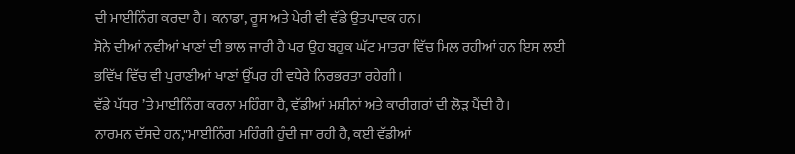ਦੀ ਮਾਈਨਿੰਗ ਕਰਦਾ ਹੈ। ਕਨਾਡਾ, ਰੂਸ ਅਤੇ ਪੇਰੀ ਵੀ ਵੱਡੇ ਉਤਪਾਦਕ ਹਨ।
ਸੋਨੇ ਦੀਆਂ ਨਵੀਆਂ ਖਾਣਾਂ ਦੀ ਭਾਲ ਜਾਰੀ ਹੈ ਪਰ ਉਹ ਬਹੁਕ ਘੱਟ ਮਾਤਰਾ ਵਿੱਚ ਮਿਲ ਰਹੀਆਂ ਹਨ ਇਸ ਲਈ ਭਵਿੱਖ ਵਿੱਚ ਵੀ ਪੁਰਾਣੀਆਂ ਖਾਣਾਂ ਉੱਪਰ ਹੀ ਵਧੇਰੇ ਨਿਰਭਰਤਾ ਰਹੇਗੀ।
ਵੱਡੇ ਪੱਧਰ ’ਤੇ ਮਾਈਨਿੰਗ ਕਰਨਾ ਮਹਿੰਗਾ ਹੈ, ਵੱਡੀਆਂ ਮਸ਼ੀਨਾਂ ਅਤੇ ਕਾਰੀਗਰਾਂ ਦੀ ਲੋੜ ਪੈਂਦੀ ਹੈ।
ਨਾਰਮਨ ਦੱਸਦੇ ਹਨ,"ਮਾਈਨਿੰਗ ਮਹਿੰਗੀ ਹੁੰਦੀ ਜਾ ਰਹੀ ਹੈ, ਕਈ ਵੱਡੀਆਂ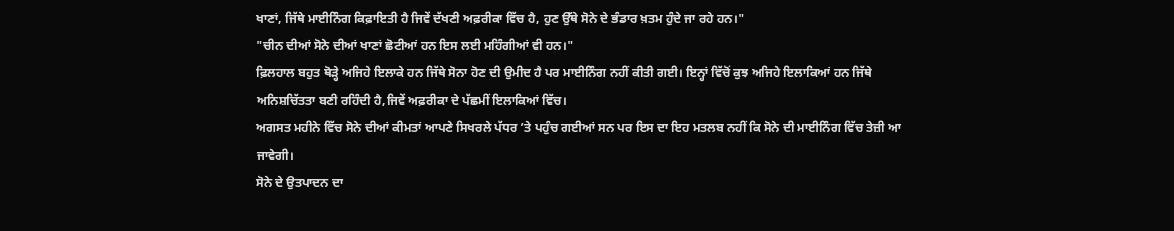ਖਾਣਾਂ, ਜਿੱਥੇ ਮਾਈਨਿੰਗ ਕਿਫ਼ਾਇਤੀ ਹੈ ਜਿਵੇਂ ਦੱਖਣੀ ਅਫ਼ਰੀਕਾ ਵਿੱਚ ਹੈ, ਹੁਣ ਉੱਥੇ ਸੋਨੇ ਦੇ ਭੰਡਾਰ ਖ਼ਤਮ ਹੁੰਦੇ ਜਾ ਰਹੇ ਹਨ।"
"ਚੀਨ ਦੀਆਂ ਸੋਨੇ ਦੀਆਂ ਖਾਣਾਂ ਛੋਟੀਆਂ ਹਨ ਇਸ ਲਈ ਮਹਿੰਗੀਆਂ ਵੀ ਹਨ।"
ਫ਼ਿਲਹਾਲ ਬਹੁਤ ਥੋੜ੍ਹੇ ਅਜਿਹੇ ਇਲਾਕੇ ਹਨ ਜਿੱਥੇ ਸੋਨਾ ਹੋਣ ਦੀ ਉਮੀਦ ਹੈ ਪਰ ਮਾਈਨਿੰਗ ਨਹੀਂ ਕੀਤੀ ਗਈ। ਇਨ੍ਹਾਂ ਵਿੱਚੋਂ ਕੁਝ ਅਜਿਹੇ ਇਲਾਕਿਆਂ ਹਨ ਜਿੱਥੇ ਅਨਿਸ਼ਚਿੱਤਤਾ ਬਣੀ ਰਹਿੰਦੀ ਹੈ,ਜਿਵੇਂ ਅਫ਼ਰੀਕਾ ਦੇ ਪੱਛਮੀਂ ਇਲਾਕਿਆਂ ਵਿੱਚ।
ਅਗਸਤ ਮਹੀਨੇ ਵਿੱਚ ਸੋਨੇ ਦੀਆਂ ਕੀਮਤਾਂ ਆਪਣੇ ਸਿਖਰਲੇ ਪੱਧਰ ’ਤੇ ਪਹੁੰਚ ਗਈਆਂ ਸਨ ਪਰ ਇਸ ਦਾ ਇਹ ਮਤਲਬ ਨਹੀਂ ਕਿ ਸੋਨੇ ਦੀ ਮਾਈਨਿੰਗ ਵਿੱਚ ਤੇਜ਼ੀ ਆ ਜਾਵੇਗੀ।
ਸੋਨੇ ਦੇ ਉਤਪਾਦਨ ਦਾ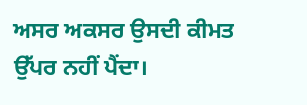ਅਸਰ ਅਕਸਰ ਉਸਦੀ ਕੀਮਤ ਉੱਪਰ ਨਹੀਂ ਪੈਂਦਾ।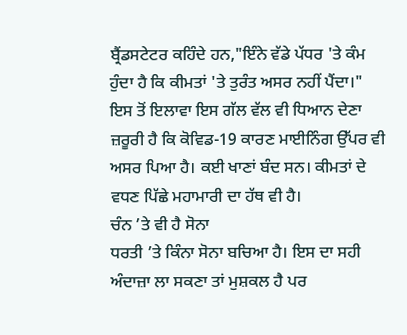ਬ੍ਰੈਂਡਸਟੇਟਰ ਕਹਿੰਦੇ ਹਨ,"ਇੰਨੇ ਵੱਡੇ ਪੱਧਰ 'ਤੇ ਕੰਮ ਹੁੰਦਾ ਹੈ ਕਿ ਕੀਮਤਾਂ 'ਤੇ ਤੁਰੰਤ ਅਸਰ ਨਹੀਂ ਪੈਂਦਾ।"
ਇਸ ਤੋਂ ਇਲਾਵਾ ਇਸ ਗੱਲ ਵੱਲ ਵੀ ਧਿਆਨ ਦੇਣਾ ਜ਼ਰੂਰੀ ਹੈ ਕਿ ਕੋਵਿਡ-19 ਕਾਰਣ ਮਾਈਨਿੰਗ ਉੱਪਰ ਵੀ ਅਸਰ ਪਿਆ ਹੈ। ਕਈ ਖਾਣਾਂ ਬੰਦ ਸਨ। ਕੀਮਤਾਂ ਦੇ ਵਧਣ ਪਿੱਛੇ ਮਹਾਮਾਰੀ ਦਾ ਹੱਥ ਵੀ ਹੈ।
ਚੰਨ ’ਤੇ ਵੀ ਹੈ ਸੋਨਾ
ਧਰਤੀ ’ਤੇ ਕਿੰਨਾ ਸੋਨਾ ਬਚਿਆ ਹੈ। ਇਸ ਦਾ ਸਹੀ ਅੰਦਾਜ਼ਾ ਲਾ ਸਕਣਾ ਤਾਂ ਮੁਸ਼ਕਲ ਹੈ ਪਰ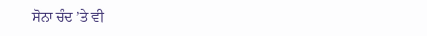ਸੋਨਾ ਚੰਦ ’ਤੇ ਵੀ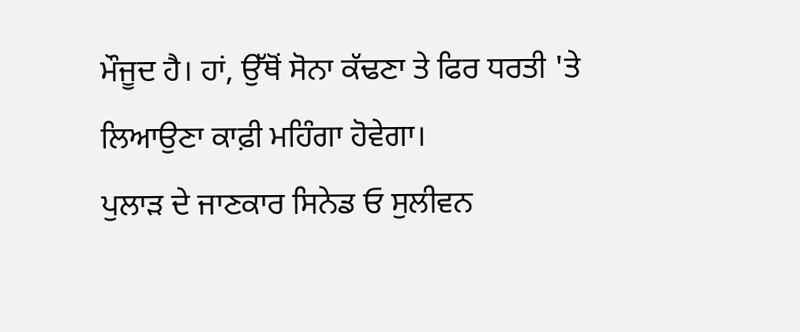ਮੌਜੂਦ ਹੈ। ਹਾਂ, ਉੱਥੋਂ ਸੋਨਾ ਕੱਢਣਾ ਤੇ ਫਿਰ ਧਰਤੀ 'ਤੇ ਲਿਆਉਣਾ ਕਾਫ਼ੀ ਮਹਿੰਗਾ ਹੋਵੇਗਾ।
ਪੁਲਾੜ ਦੇ ਜਾਣਕਾਰ ਸਿਨੇਡ ਓ ਸੁਲੀਵਨ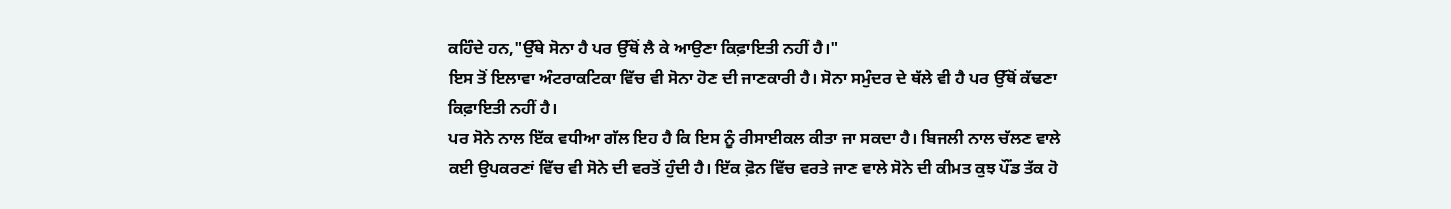ਕਹਿੰਦੇ ਹਨ,"ਉੱਥੇ ਸੋਨਾ ਹੈ ਪਰ ਉੱਥੋਂ ਲੈ ਕੇ ਆਉਣਾ ਕਿਫ਼ਾਇਤੀ ਨਹੀਂ ਹੈ।"
ਇਸ ਤੋਂ ਇਲਾਵਾ ਅੰਟਰਾਕਟਿਕਾ ਵਿੱਚ ਵੀ ਸੋਨਾ ਹੋਣ ਦੀ ਜਾਣਕਾਰੀ ਹੈ। ਸੋਨਾ ਸਮੁੰਦਰ ਦੇ ਥੱਲੇ ਵੀ ਹੈ ਪਰ ਉੱਥੋਂ ਕੱਢਣਾ ਕਿਫ਼ਾਇਤੀ ਨਹੀਂ ਹੈ।
ਪਰ ਸੋਨੇ ਨਾਲ ਇੱਕ ਵਧੀਆ ਗੱਲ ਇਹ ਹੈ ਕਿ ਇਸ ਨੂੰ ਰੀਸਾਈਕਲ ਕੀਤਾ ਜਾ ਸਕਦਾ ਹੈ। ਬਿਜਲੀ ਨਾਲ ਚੱਲਣ ਵਾਲੇ ਕਈ ਉਪਕਰਣਾਂ ਵਿੱਚ ਵੀ ਸੋਨੇ ਦੀ ਵਰਤੋਂ ਹੁੰਦੀ ਹੈ। ਇੱਕ ਫ਼ੋਨ ਵਿੱਚ ਵਰਤੇ ਜਾਣ ਵਾਲੇ ਸੋਨੇ ਦੀ ਕੀਮਤ ਕੁਝ ਪੌਂਡ ਤੱਕ ਹੋ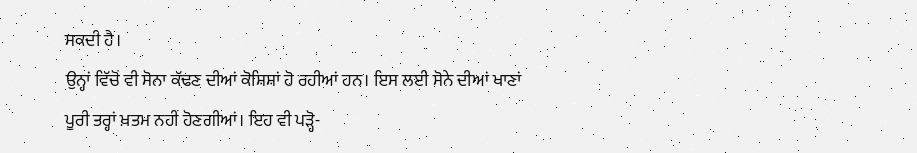ਸਕਦੀ ਹੈ।
ਉਨ੍ਹਾਂ ਵਿੱਚੋਂ ਵੀ ਸੋਨਾ ਕੱਢਣ ਦੀਆਂ ਕੋਸ਼ਿਸ਼ਾਂ ਹੋ ਰਹੀਆਂ ਹਨ। ਇਸ ਲਈ ਸੋਨੇ ਦੀਆਂ ਖਾਣਾਂ ਪੂਰੀ ਤਰ੍ਹਾਂ ਖ਼ਤਮ ਨਹੀਂ ਹੋਣਗੀਆਂ। ਇਹ ਵੀ ਪੜ੍ਹੋ-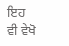ਇਹ ਵੀ ਵੇਖੋ